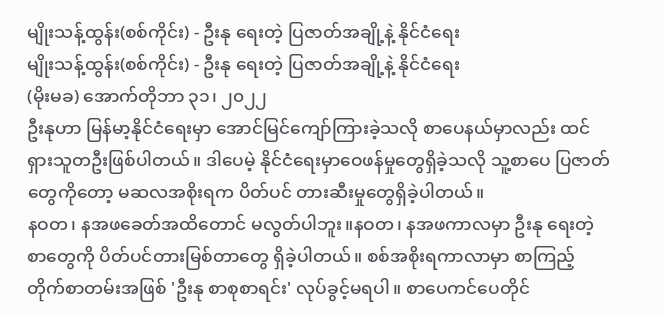မျိုးသန့်ထွန်း(စစ်ကိုင်း) - ဦးနု ရေးတဲ့ ပြဇာတ်အချို့နဲ့ နိုင်ငံရေး
မျိုးသန့်ထွန်း(စစ်ကိုင်း) - ဦးနု ရေးတဲ့ ပြဇာတ်အချို့နဲ့ နိုင်ငံရေး
(မိုးမခ) အောက်တိုဘာ ၃၁၊ ၂၀၂၂
ဦးနုဟာ မြန်မာ့နိုင်ငံရေးမှာ အောင်မြင်ကျော်ကြားခဲ့သလို စာပေနယ်မှာလည်း ထင်ရှားသူတဦးဖြစ်ပါတယ်။ ဒါပေမဲ့ နိုင်ငံရေးမှာဝေဖန်မှုတွေရှိခဲ့သလို သူ့စာပေ ပြဇာတ်တွေကိုတော့ မဆလအစိုးရက ပိတ်ပင် တားဆီးမှုတွေရှိခဲ့ပါတယ်။
နဝတ၊ နအဖခေတ်အထိတောင် မလွတ်ပါဘူး။နဝတ၊ နအဖကာလမှာ ဦးနု ရေးတဲ့စာတွေကို ပိတ်ပင်တားမြစ်တာတွေ ရှိခဲ့ပါတယ်။ စစ်အစိုးရကာလာမှာ စာကြည့်တိုက်စာတမ်းအဖြစ် 'ဦးနု စာစုစာရင်း' လုပ်ခွင့်မရပါ။ စာပေကင်ပေတိုင်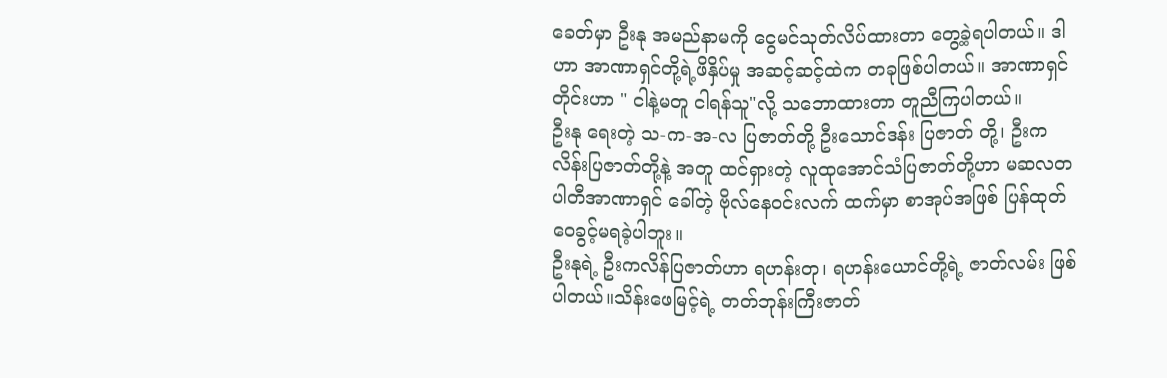ခေတ်မှာ ဦးနု အမည်နာမကို ငွေမင်သုတ်လိပ်ထားတာ တွေ့ခဲ့ရပါတယ်။ ဒါဟာ အာဏာရှင်တို့ရဲ့ဖိနှိပ်မှု အဆင့်ဆင့်ထဲက တခုဖြစ်ပါတယ်။ အာဏာရှင်တိုင်းဟာ " ငါနဲ့မတူ ငါရန်သူ"လို့ သဘောထားတာ တူညီကြပါတယ်။
ဦးနု ရေးတဲ့ သ-က-အ-လ ပြဇာတ်တို့ ဦးသောင်ဒန်း ပြဇာတ် တို့၊ ဦးကလိန်းပြဇာတ်တို့နဲ့ အတူ ထင်ရှားတဲ့ လူထုအောင်သံပြဇာတ်တို့ဟာ မဆလတပါတီအာဏာရှင် ခေါ်တဲ့ ဗိုလ်နေဝင်းလက် ထက်မှာ စာအုပ်အဖြစ် ပြန်ထုတ်ဝေခွင့်မရခဲ့ပါဘူး။
ဦးနုရဲ့ ဦးကလိန်ပြဇာတ်ဟာ ရဟန်းတု၊ ရဟန်းယောင်တို့ရဲ့ ဇာတ်လမ်း ဖြစ်ပါတယ်။သိန်းဖေမြင့်ရဲ့ တတ်ဘုန်းကြီးဇာတ်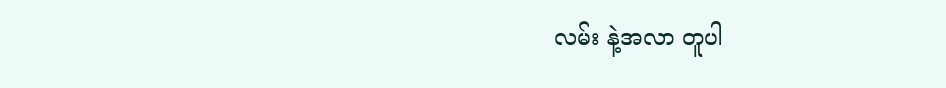လမ်း နဲ့အလာ တူပါ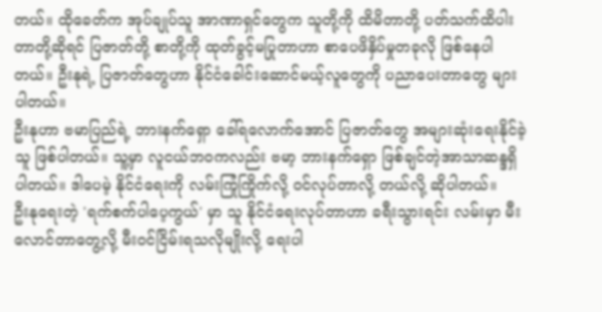တယ်။ ထိုခေတ်က အုပ်ချုပ်သူ အာဏာရှင်တွေက သူတို့ကို ထိမိတာတို့ ပတ်သက်ထိပါးတာတို့ဆိုရင် ပြဇာတ်တို့ စာတို့ကို ထုတ်ခွင့်မပြုတာဟာ စာပေဖိနှိပ်မှုတခုလို ဖြစ်နေပါတယ်။ ဦးနုရဲ့ ပြဇာတ်တွေဟာ နိုင်ငံခေါင်းဆောင်မယ့်လူတွေကို ပညာပေးတာတွေ များပါတယ်။
ဦးနုဟာ ဗမာပြည်ရဲ့ ဘားနက်ရှော ခေါ်ရလောက်အောင် ပြဇာတ်တွေ အများဆုံးရေးနိုင်ခဲ့သူ ဖြစ်ပါတယ်။ သူ့မှာ လူငယ်ဘဝကလည်း ဗမာ့ ဘားနက်ရှော ဖြစ်ချင်တဲ့အာသာဆန္ဒရှိပါတယ်။ ဒါပေမဲ့ နိုင်ငံရေးကို လမ်းကြုံကြိုက်လို့ ဝင်လုပ်တာလို့ တယ်လို့ ဆိုပါတယ်။
ဦးနုရေးတဲ့ 'ရက်စက်ပါပေ့ကွယ်' မှာ သူ နိုင်ငံရေးလုပ်တာဟာ ခရီးသွားရင်း လမ်းမှာ မီးလောင်တာတွေ့လို့ မီးဝင်ငြိမ်းရသလိုမျိုးလို့ ရေးပါ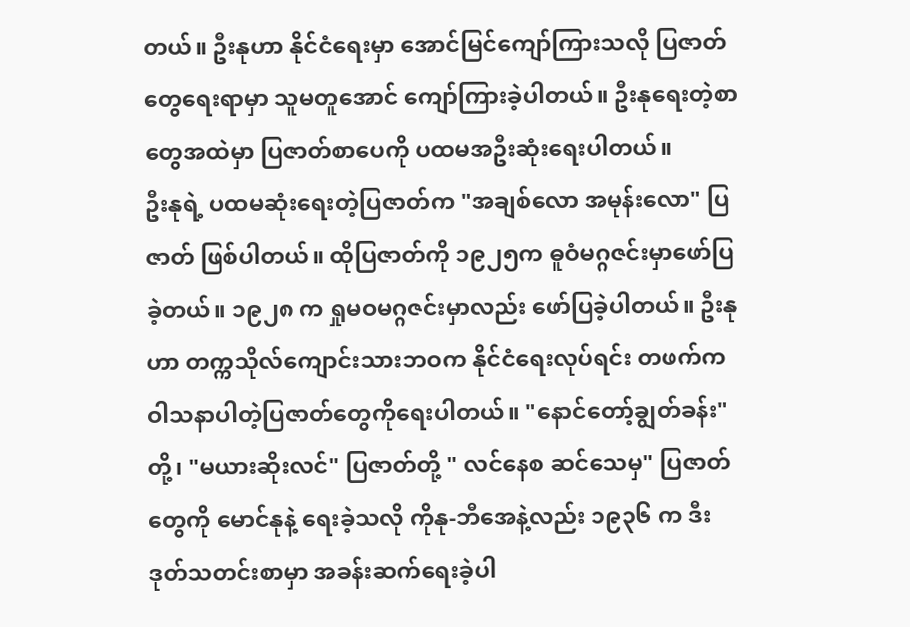တယ်။ ဦးနုဟာ နိုင်ငံရေးမှာ အောင်မြင်ကျော်ကြားသလို ပြဇာတ်တွေရေးရာမှာ သူမတူအောင် ကျော်ကြားခဲ့ပါတယ်။ ဦးနုရေးတဲ့စာတွေအထဲမှာ ပြဇာတ်စာပေကို ပထမအဦးဆုံးရေးပါတယ်။
ဦးနုရဲ့ ပထမဆုံးရေးတဲ့ပြဇာတ်က "အချစ်လော အမုန်းလော" ပြဇာတ် ဖြစ်ပါတယ်။ ထိုပြဇာတ်ကို ၁၉၂၅က ဓူဝံမဂ္ဂဇင်းမှာဖော်ပြခဲ့တယ်။ ၁၉၂၈ က ရှုမဝမဂ္ဂဇင်းမှာလည်း ဖော်ပြခဲ့ပါတယ်။ ဦးနုဟာ တက္ကသိုလ်ကျောင်းသားဘဝက နိုင်ငံရေးလုပ်ရင်း တဖက်ကဝါသနာပါတဲ့ပြဇာတ်တွေကိုရေးပါတယ်။ "နောင်တော့်ချွတ်ခန်း" တို့၊ "မယားဆိုးလင်" ပြဇာတ်တို့ " လင်နေစ ဆင်သေမှ" ပြဇာတ်တွေကို မောင်နုနဲ့ ရေးခဲ့သလို ကိုနု-ဘီအေနဲ့လည်း ၁၉၃၆ က ဒီးဒုတ်သတင်းစာမှာ အခန်းဆက်ရေးခဲ့ပါ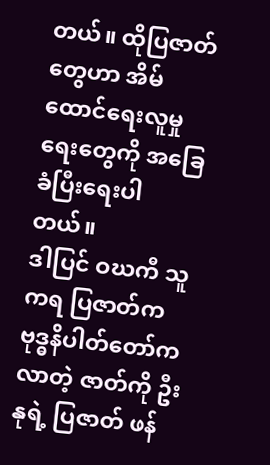တယ်။ ထိုပြဇာတ်တွေဟာ အိမ်ထောင်ရေးလူမှုရေးတွေကို အခြေခံပြီးရေးပါတယ်။
ဒါပြင် ဝဃကီ သူကရ ပြဇာတ်က ဗုဒ္ဓနိပါတ်တော်ကလာတဲ့ ဇာတ်ကို ဦးနုရဲ့ ပြဇာတ် ဖန်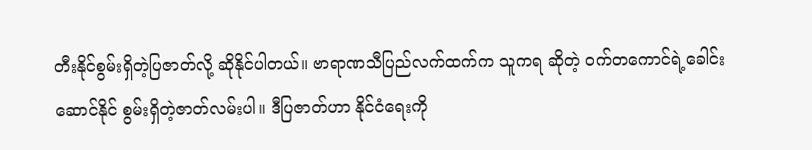တီးနိုင်စွမ်းရှိတဲ့ပြဇာတ်လို့ ဆိုနိုင်ပါတယ်။ ဗာရာဏသီပြည်လက်ထက်က သူကရ ဆိုတဲ့ ဝက်တကောင်ရဲ့ခေါင်းဆောင်နိုင် စွမ်းရှိတဲ့ဇာတ်လမ်းပါ။ ဒီပြဇာတ်ဟာ နိုင်ငံရေးကို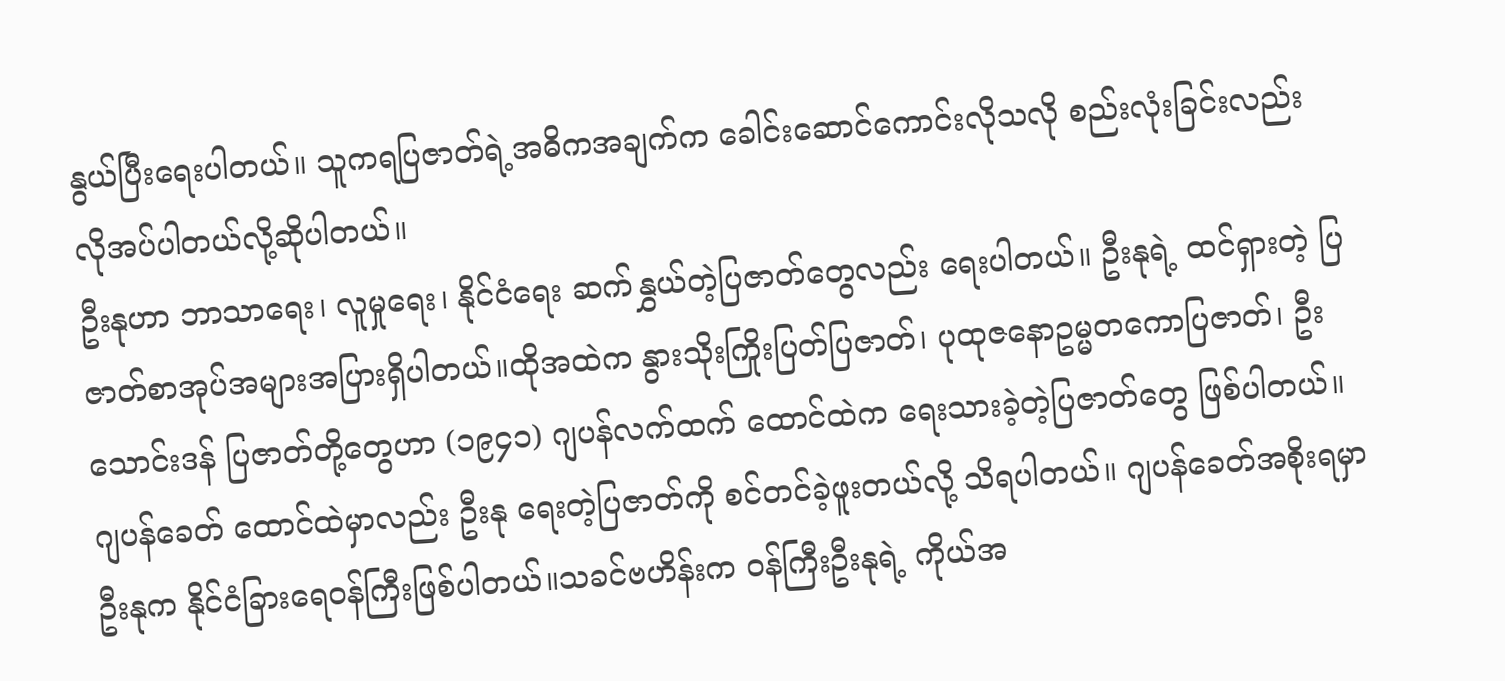နွယ်ပြီးရေးပါတယ်။ သူကရပြဇာတ်ရဲ့အဓိကအချက်က ခေါင်းဆောင်ကောင်းလိုသလို စည်းလုံးခြင်းလည်း လိုအပ်ပါတယ်လို့ဆိုပါတယ်။
ဦးနုဟာ ဘာသာရေး၊ လူမှုရေး၊ နိုင်ငံရေး ဆက်နွှယ်တဲ့ပြဇာတ်တွေလည်း ရေးပါတယ်။ ဦးနုရဲ့ ထင်ရှားတဲ့ ပြဇာတ်စာအုပ်အများအပြားရှိပါတယ်။ထိုအထဲက နွားသိုးကြိုးပြတ်ပြဇာတ်၊ ပုထုဇနောဥမ္မတကောပြဇာတ်၊ ဦးသောင်းဒန် ပြဇာတ်တို့တွေဟာ (၁၉၄၁) ဂျပန်လက်ထက် ထောင်ထဲက ရေးသားခဲ့တဲ့ပြဇာတ်တွေ ဖြစ်ပါတယ်။ ဂျပန်ခေတ် ထောင်ထဲမှာလည်း ဦးနု ရေးတဲ့ပြဇာတ်ကို စင်တင်ခဲ့ဖူးတယ်လို့ သိရပါတယ်။ ဂျပန်ခေတ်အစိုးရမှာ ဦးနုက နိုင်ငံခြားရေဝန်ကြီးဖြစ်ပါတယ်။သခင်ဗဟိန်းက ဝန်ကြီးဦးနုရဲ့ ကိုယ်အ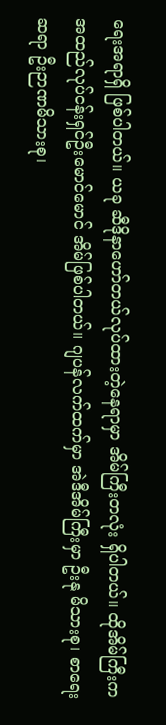ရေးအရာရှိ ဖြစ်ပါတယ်။ ယခု ဆီဒိုနာဟော်တယ်လုပ်ထားတဲ့နေရာမှာ အိမ်ကြီးတလုံး ရှိပါတယ်။ ထိုအိမ်ကြီးက အထည်လုပ်ငန်းရှင်ဦးမောင်မောင် အိမ်ဖြစ်ပါတယ်။ ဂျပန်လက်ထက်မှာ အဲဒီအိမ်ကြီးမှာ ဦးနု မိသားစု၊ စာရေးဆရာ ဦးဉာဏမိသားစု၊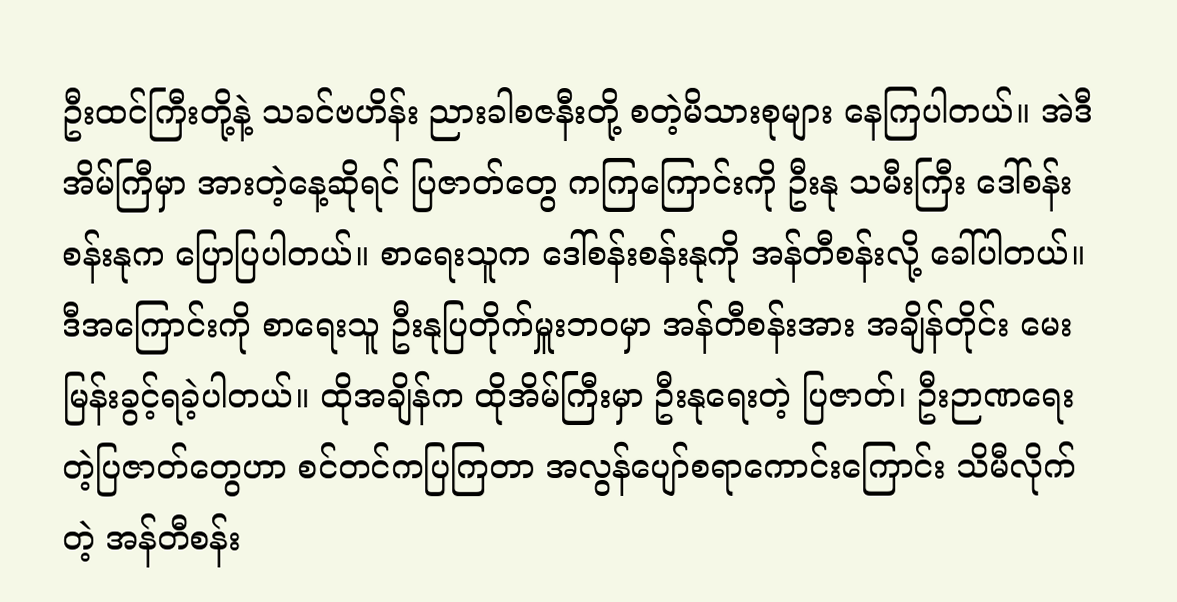ဦးထင်ကြီးတို့နဲ့ သခင်ဗဟိန်း ညားခါစဇနီးတို့ စတဲ့မိသားစုများ နေကြပါတယ်။ အဲဒီအိမ်ကြီမှာ အားတဲ့နေ့ဆိုရင် ပြဇာတ်တွေ ကကြကြောင်းကို ဦးနု သမီးကြီး ဒေါ်စန်းစန်းနုက ပြောပြပါတယ်။ စာရေးသူက ဒေါ်စန်းစန်းနုကို အန်တီစန်းလို့ ခေါ်ပါတယ်။ ဒီအကြောင်းကို စာရေးသူ ဦးနုပြတိုက်မှူးဘဝမှာ အန်တီစန်းအား အချိန်တိုင်း မေးမြန်းခွင့်ရခဲ့ပါတယ်။ ထိုအချိန်က ထိုအိမ်ကြီးမှာ ဦးနုရေးတဲ့ ပြဇာတ်၊ ဦးဉာဏရေးတဲ့ပြဇာတ်တွေဟာ စင်တင်ကပြကြတာ အလွန်ပျော်စရာကောင်းကြောင်း သိမီလိုက်တဲ့ အန်တီစန်း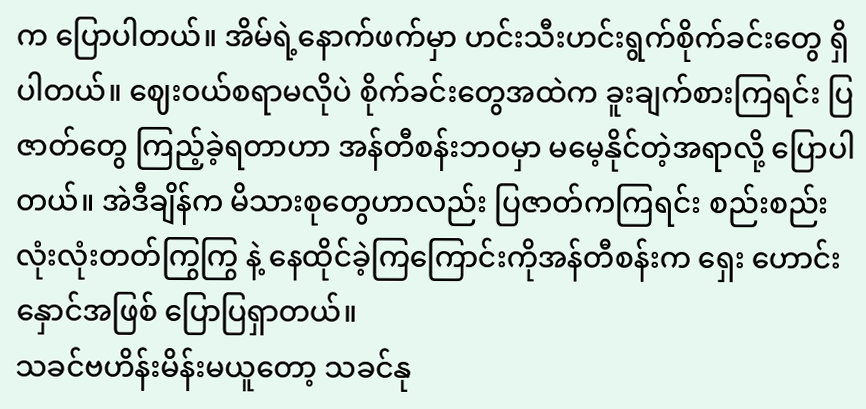က ပြောပါတယ်။ အိမ်ရဲ့နောက်ဖက်မှာ ဟင်းသီးဟင်းရွက်စိုက်ခင်းတွေ ရှိပါတယ်။ ဈေးဝယ်စရာမလိုပဲ စိုက်ခင်းတွေအထဲက ခူးချက်စားကြရင်း ပြဇာတ်တွေ ကြည့်ခဲ့ရတာဟာ အန်တီစန်းဘဝမှာ မမေ့နိုင်တဲ့အရာလို့ ပြောပါတယ်။ အဲဒီချိန်က မိသားစုတွေဟာလည်း ပြဇာတ်ကကြရင်း စည်းစည်းလုံးလုံးတတ်ကြွကြွ နဲ့ နေထိုင်ခဲ့ကြကြောင်းကိုအန်တီစန်းက ရှေး ဟောင်းနှောင်အဖြစ် ပြောပြရှာတယ်။
သခင်ဗဟိန်းမိန်းမယူတော့ သခင်နု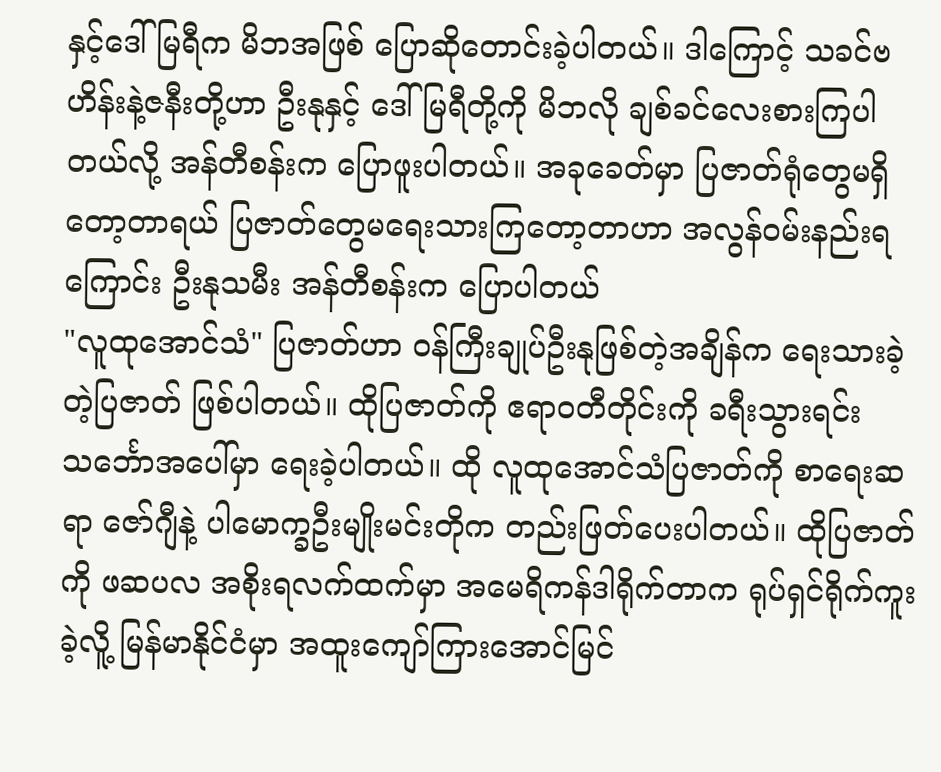နှင့်ဒေါ်မြရီက မိဘအဖြစ် ပြောဆိုတောင်းခဲ့ပါတယ်။ ဒါကြောင့် သခင်ဗဟိန်းနဲ့ဇနီးတို့ဟာ ဦးနုနှင့် ဒေါ်မြရီတို့ကို မိဘလို ချစ်ခင်လေးစားကြပါတယ်လို့ အန်တီစန်းက ပြောဖူးပါတယ်။ အခုခေတ်မှာ ပြဇာတ်ရုံတွေမရှိတော့တာရယ် ပြဇာတ်တွေမရေးသားကြတော့တာဟာ အလွန်ဝမ်းနည်းရကြောင်း ဦးနုသမီး အန်တီစန်းက ပြောပါတယ်
"လူထုအောင်သံ" ပြဇာတ်ဟာ ဝန်ကြီးချုပ်ဦးနုဖြစ်တဲ့အချိန်က ရေးသားခဲ့တဲ့ပြဇာတ် ဖြစ်ပါတယ်။ ထိုပြဇာတ်ကို ဧရာဝတီတိုင်းကို ခရီးသွားရင်း သင်္ဘောအပေါ်မှာ ရေးခဲ့ပါတယ်။ ထို လူထုအောင်သံပြဇာတ်ကို စာရေးဆရာ ဇော်ဂျီနဲ့ ပါမောက္ခဦးမျိုးမင်းတိုက တည်းဖြတ်ပေးပါတယ်။ ထိုပြဇာတ်ကို ဖဆပလ အစိုးရလက်ထက်မှာ အမေရိကန်ဒါရိုက်တာက ရုပ်ရှင်ရိုက်ကူးခဲ့လိူ့ မြန်မာနိုင်ငံမှာ အထူးကျော်ကြားအောင်မြင်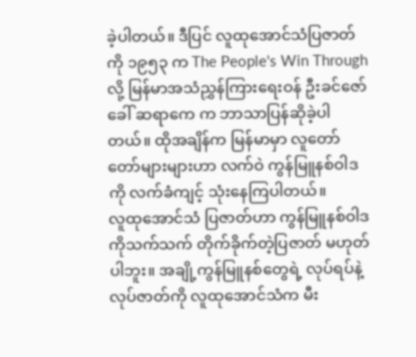ခဲ့ပါတယ်။ ဒီပြင် လူထုအောင်သံပြဇာတ်ကို ၁၉၅၃ က The People's Win Through လို့ မြန်မာအသံညွှန်ကြားရေးဝန် ဦးခင်ဇော် ခေါ် ဆရာကေ က ဘာသာပြန်ဆိုခဲ့ပါတယ်။ ထိုအချိန်က မြန်မာမှာ လူတော်တော်များများဟာ လက်ဝဲ ကွန်မြူနစ်ဝါဒကို လက်ခံကျင့် သုံးနေကြပါတယ်။
လူထုအောင်သံ ပြဇာတ်ဟာ ကွန်မြူနစ်ဝါဒကိုသက်သက် တိုက်ခိုက်တဲ့ပြဇာတ် မဟုတ်ပါဘူး။ အချို့ကွန်မြူနစ်တွေရဲ့ လုပ်ရပ်နဲ့လုပ်ဇာတ်ကို လူထုအောင်သံက မီး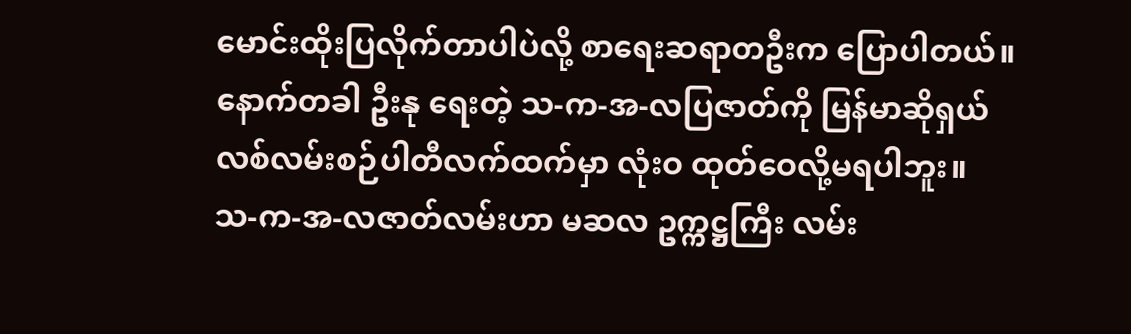မောင်းထိုးပြလိုက်တာပါပဲလို့ စာရေးဆရာတဦးက ပြောပါတယ်။ နောက်တခါ ဦးနု ရေးတဲ့ သ-က-အ-လပြဇာတ်ကို မြန်မာဆိုရှယ်လစ်လမ်းစဉ်ပါတီလက်ထက်မှာ လုံးဝ ထုတ်ဝေလို့မရပါဘူး။
သ-က-အ-လဇာတ်လမ်းဟာ မဆလ ဥက္ကဋ္ဌကြီး လမ်း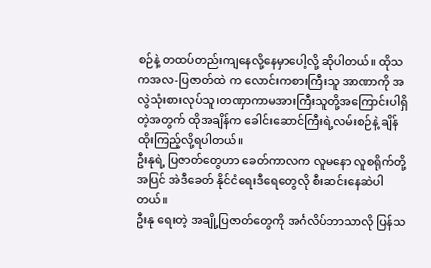စဉ်နဲ့ တထပ်တည်းကျနေလို့နေမှာပေါ့လို့ ဆိုပါတယ်။ ထိုသကအလ-ပြဇာတ်ထဲ က လောင်းကစားကြီးသူ အာဏာကို အလွဲသုံးစားလုပ်သူ၊တဏှာကာမအားကြီးသူတို့အကြောင်းပါရှိတဲ့အတွက် ထိုအချိန်က ခေါင်းဆောင်ကြီးရဲ့လမ်းစဉ်နဲ့ ချိန်ထိုးကြည့်လို့ရပါတယ်။
ဦးနုရဲ့ ပြဇာတ်တွေဟာ ခေတ်ကာလက လူမနော လူစရိုက်တို့အပြင် အဲဒီခေတ် နိုင်ငံရေးဒီရေတွေလို စီးဆင်းနေဆဲပါတယ်။
ဦးနု ရေးတဲ့ အချို့ပြဇာတ်တွေကို အင်္ဂလိပ်ဘာသာလို ပြန်သ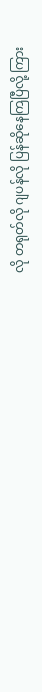လို တရုတ်လို ဂျပန်လို ပြန်ဆိုနေကြပြီလို့ ကြား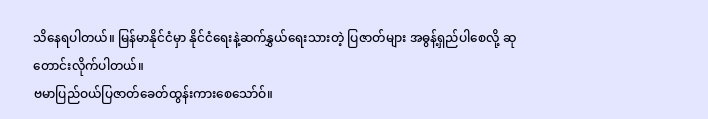သိနေရပါတယ်။ မြန်မာနိုင်ငံမှာ နိုင်ငံရေးနဲ့ဆက်နွှယ်ရေးသားတဲ့ ပြဇာတ်များ အဓွန့်ရှည်ပါစေလို့ ဆုတောင်းလိုက်ပါတယ်။
ဗမာပြည်ဝယ်ပြဇာတ်ခေတ်ထွန်းကားစေသော်ဝ်။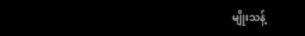မျိုးသန့်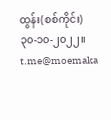ထွန်း(စစ်ကိုင်း)
၃၀-၁၀-၂၀၂၂။
t.me@moemaka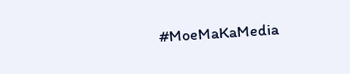#MoeMaKaMedia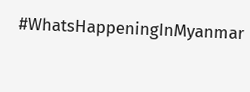#WhatsHappeningInMyanmar